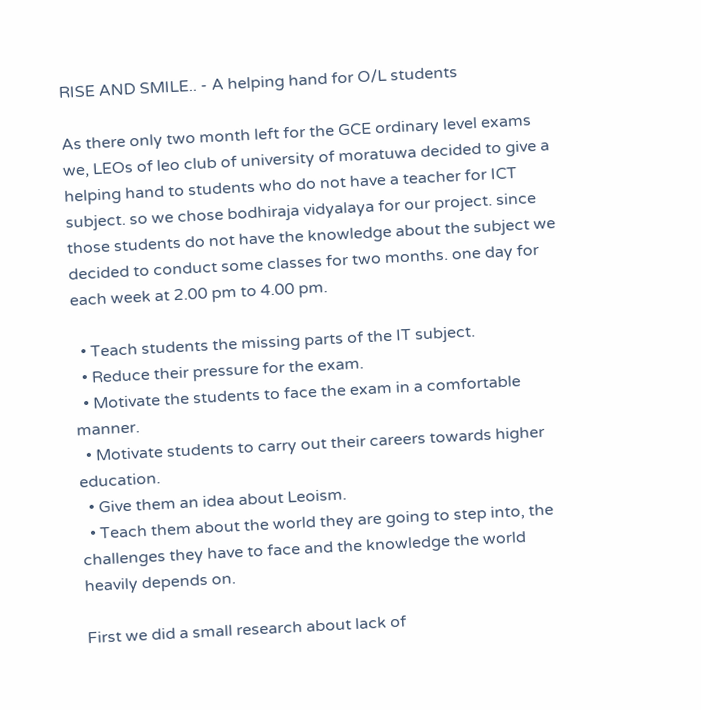RISE AND SMILE.. - A helping hand for O/L students

As there only two month left for the GCE ordinary level exams we, LEOs of leo club of university of moratuwa decided to give a helping hand to students who do not have a teacher for ICT subject. so we chose bodhiraja vidyalaya for our project. since those students do not have the knowledge about the subject we decided to conduct some classes for two months. one day for each week at 2.00 pm to 4.00 pm.

  • Teach students the missing parts of the IT subject.
  • Reduce their pressure for the exam.
  • Motivate the students to face the exam in a comfortable manner.
  • Motivate students to carry out their careers towards higher education.
  • Give them an idea about Leoism.
  • Teach them about the world they are going to step into, the challenges they have to face and the knowledge the world heavily depends on.

First we did a small research about lack of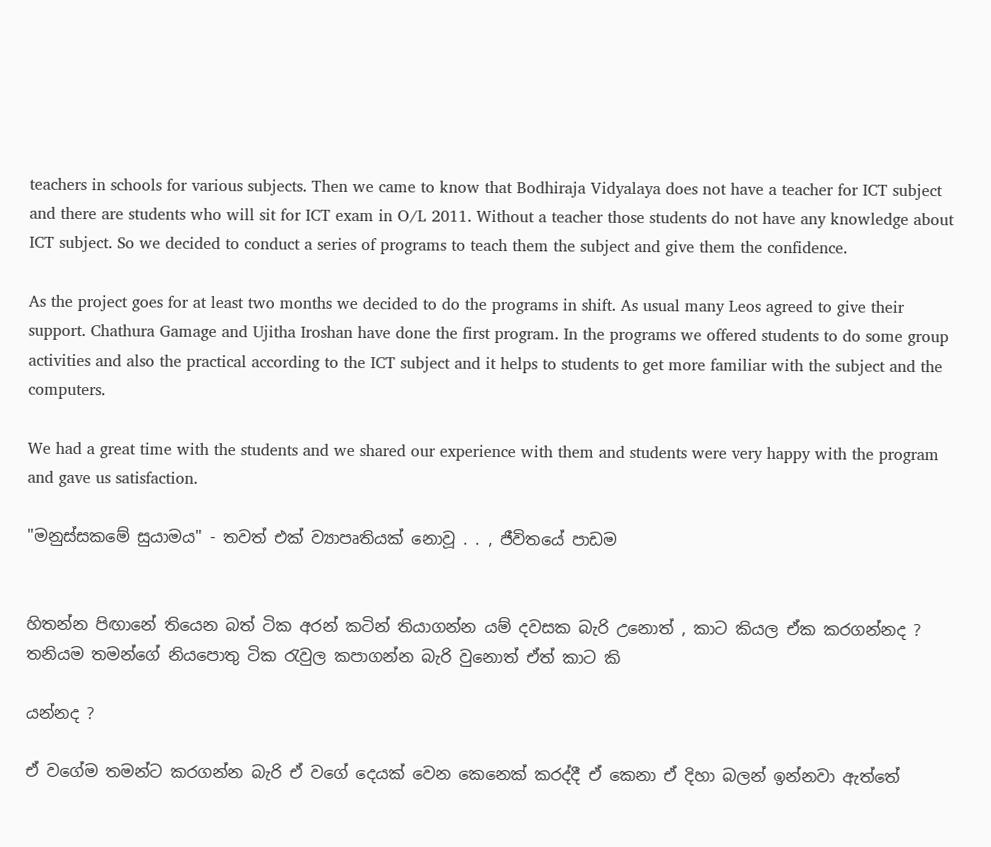teachers in schools for various subjects. Then we came to know that Bodhiraja Vidyalaya does not have a teacher for ICT subject and there are students who will sit for ICT exam in O/L 2011. Without a teacher those students do not have any knowledge about ICT subject. So we decided to conduct a series of programs to teach them the subject and give them the confidence.

As the project goes for at least two months we decided to do the programs in shift. As usual many Leos agreed to give their support. Chathura Gamage and Ujitha Iroshan have done the first program. In the programs we offered students to do some group activities and also the practical according to the ICT subject and it helps to students to get more familiar with the subject and the computers.

We had a great time with the students and we shared our experience with them and students were very happy with the program and gave us satisfaction.

"මනුස්සකමේ සුයාමය" - තවත් එක් ව්‍යාපෘතියක් නොවූ . . , ජීවිතයේ පාඩම


හිතන්න පිඟානේ තියෙන බත් ටික අරන් කටින් තියාගන්න යම් දවසක බැරි උනොත් , කාට කියල ඒක කරගන්නද ? තනියම තමන්ගේ නියපොතු ටික රැවුල කපාගන්න බැරි වුනොත් ඒත් කාට කි

යන්නද ?

ඒ වගේම තමන්ට කරගන්න බැරි ඒ වගේ දෙයක් වෙන කෙනෙක් කරද්දී ඒ කෙනා ඒ දිහා බලන් ඉන්නවා ඇත්තේ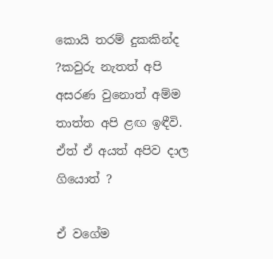කොයි තරම් දුකකින්ද ?කවුරු නැතත් අපි අසරණ වුනොත් අම්ම තාත්ත අපි ළඟ ඉඳීවි. ඒත් ඒ අයත් අපිව දාල ගියොත් ?

ඒ වගේම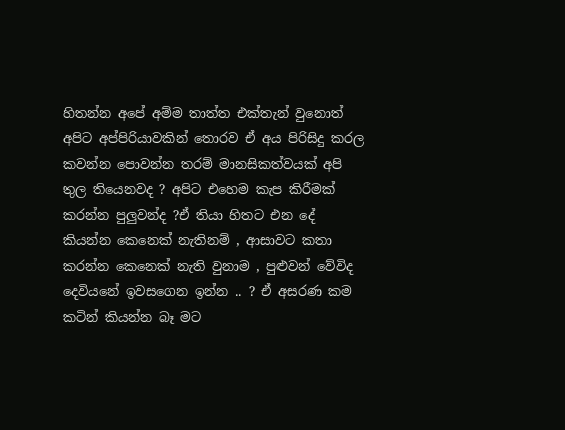හිතන්න අපේ අම්ම තාත්ත එක්තැන් වුනොත් අපිට අප්පිරියාවකින් තොරව ඒ අය පිරිසිදු කරල කවන්න පොවන්න තරම් මානසිකත්වයක් අපි තුල තියෙනවද ? අපිට එහෙම කැප කිරීමක් කරන්න පුලුවන්ද ?ඒ තියා හිතට එන දේ කියන්න කෙනෙක් නැතිනම් , ආසාවට කතා කරන්න කෙනෙක් නැති වුනාම , පුළුවන් වේවිද දෙවියනේ ඉවසගෙන ඉන්න .. ? ඒ අසරණ කම කටින් කියන්න බෑ මට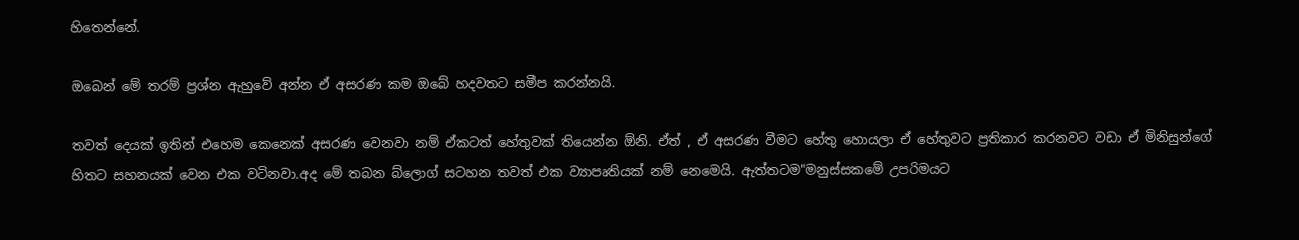හිතෙන්නේ.

ඔබෙන් මේ තරම් ප්‍රශ්න ඇහුවේ අන්න ඒ අසරණ කම ඔබේ හදවතට සමීප කරන්නයි.

තවත් දෙයක් ඉතින් එහෙම කෙනෙක් අසරණ වෙනවා නම් ඒකටත් හේතුවක් තියෙන්න ඕනි. ඒත් , ඒ අසරණ වීමට හේතු හොයලා ඒ හේතුවට ප්‍රතිකාර කරනවට වඩා ඒ මිනිසුන්ගේ හිතට සහනයක් වෙන එක වටිනවා.අද මේ තබන බ්ලොග් සටහන තවත් එක ව්‍යාපෘතියක් නම් නෙමෙයි. ඇත්තටම"මනුස්සකමේ උපරිමයට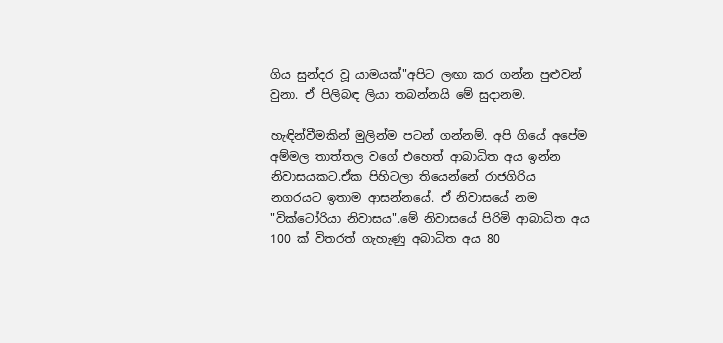ගිය සුන්දර වූ යාමයක්‌"අපිට ලඟා කර ගන්න පුළුවන් වුනා. ඒ පිලිබඳ ලියා තබන්නයි මේ සුදානම.

හැඳින්වීමකින් මුලින්ම පටන් ගන්නම්. අපි ගියේ අපේම අම්මල තාත්තල වගේ එහෙත් ආබාධිත අය ඉන්න නිවාසයකට.ඒක පිහිටලා තියෙන්නේ රාජගිරිය නගරයට ඉතාම ආසන්නයේ. ඒ නිවාසයේ නම "වික්ටෝරියා නිවාසය".මේ නිවාසයේ පිරිමි ආබාධිත අය 100 ක් විතරත් ගැහැණු අබාධිත අය 80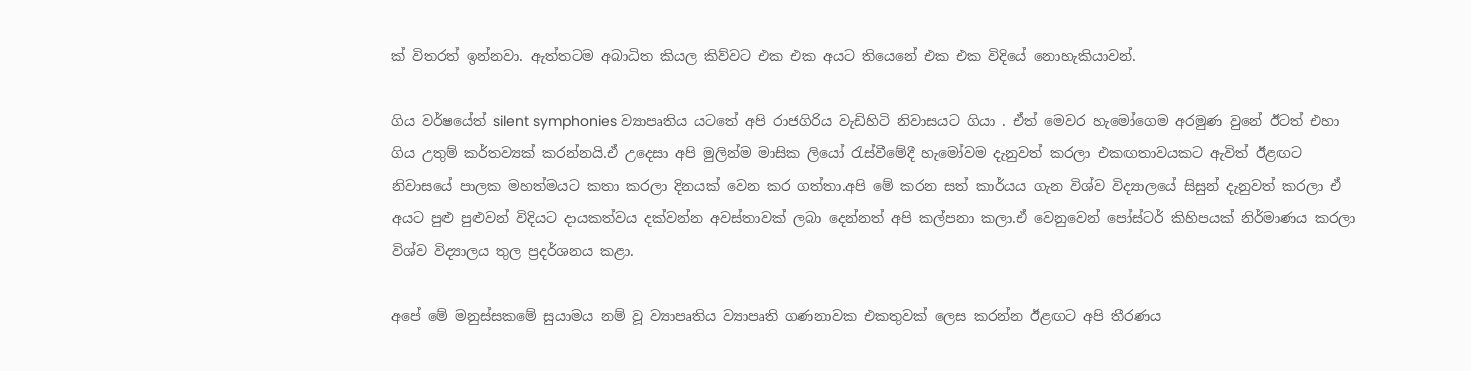ක් විතරත් ඉන්නවා. ඇත්තටම අබාධිත කියල කිව්වට එක එක අයට තියෙනේ එක එක විදියේ නොහැකියාවන්.

ගිය වර්ෂයේත් silent symphonies ව්‍යාපෘතිය යටතේ අපි රාජගිරිය වැඩිහිටි නිවාසයට ගියා . ඒත් මෙවර හැමෝගෙම අරමුණ වුනේ ඊටත් එහා ගිය උතුම් කර්තව්‍යක් කරන්නයි.ඒ උදෙසා අපි මුලින්ම මාසික ලියෝ රැස්වීමේදී හැමෝවම දැනුවත් කරලා එකඟතාවයකට ඇවිත් ඊළඟට නිවාසයේ පාලක මහත්මයට කතා කරලා දිනයක් වෙන කර ගත්තා.අපි මේ කරන සත් කාර්යය ගැන විශ්ව විද්‍යාලයේ සිසුන් දැනුවත් කරලා ඒ අයට පුළු පුළුවන් විදියට දායකත්වය දක්වන්න අවස්තාවක් ලබා දෙන්නත් අපි කල්පනා කලා.ඒ වෙනුවෙන් පෝස්ටර් කිහිපයක් නිර්මාණය කරලා විශ්ව විද්‍යාලය තුල ප්‍රදර්ශනය කළා.

අපේ මේ මනුස්සකමේ සුයාමය නම් වූ ව්‍යාපෘතිය ව්‍යාපෘති ගණනාවක එකතුවක් ලෙස කරන්න ඊළඟට අපි තීරණය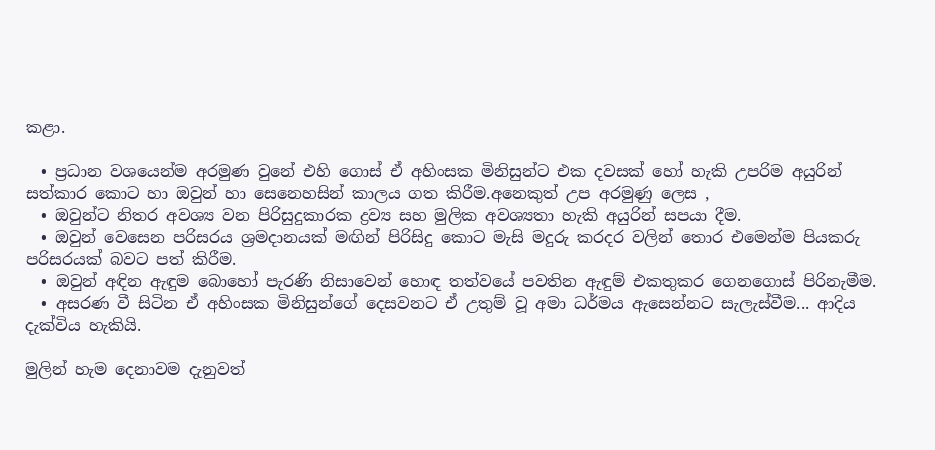කළා.

  • ප්‍රධාන වශයෙන්ම අරමුණ වුනේ එහි ගොස් ඒ අහිංසක මිනිසුන්ට එක දවසක් හෝ හැකි උපරිම අයුරින් සත්කාර කොට හා ඔවුන් හා සෙනෙහසින් කාලය ගත කිරීම.අනෙකුත් උප අරමුණු ලෙස ,
  • ඔවුන්ට නිතර අවශ්‍ය වන පිරිසුදුකාරක ද්‍රව්‍ය සහ මුලික අවශ්‍යතා හැකි අයුරින් සපයා දීම.
  • ඔවුන් වෙසෙන පරිසරය ශ්‍රමදානයක් මඟින් පිරිසිදු කොට මැසි මදුරු කරදර වලින් තොර එමෙන්ම පියකරු පරිසරයක් බවට පත් කිරීම.
  • ඔවුන් අඳින ඇඳුම බොහෝ පැරණි නිසාවෙන් හොඳ තත්වයේ පවතින ඇඳුම් එකතුකර ගෙනගොස් පිරිනැමීම.
  • අසරණ වී සිටින ඒ අහිංසක මිනිසුන්ගේ දෙසවනට ඒ උතුම් වූ අමා ධර්මය ඇසෙන්නට සැලැස්වීම... ආදිය දැක්විය හැකියි.

මුලින් හැම දෙනාවම දැනුවත්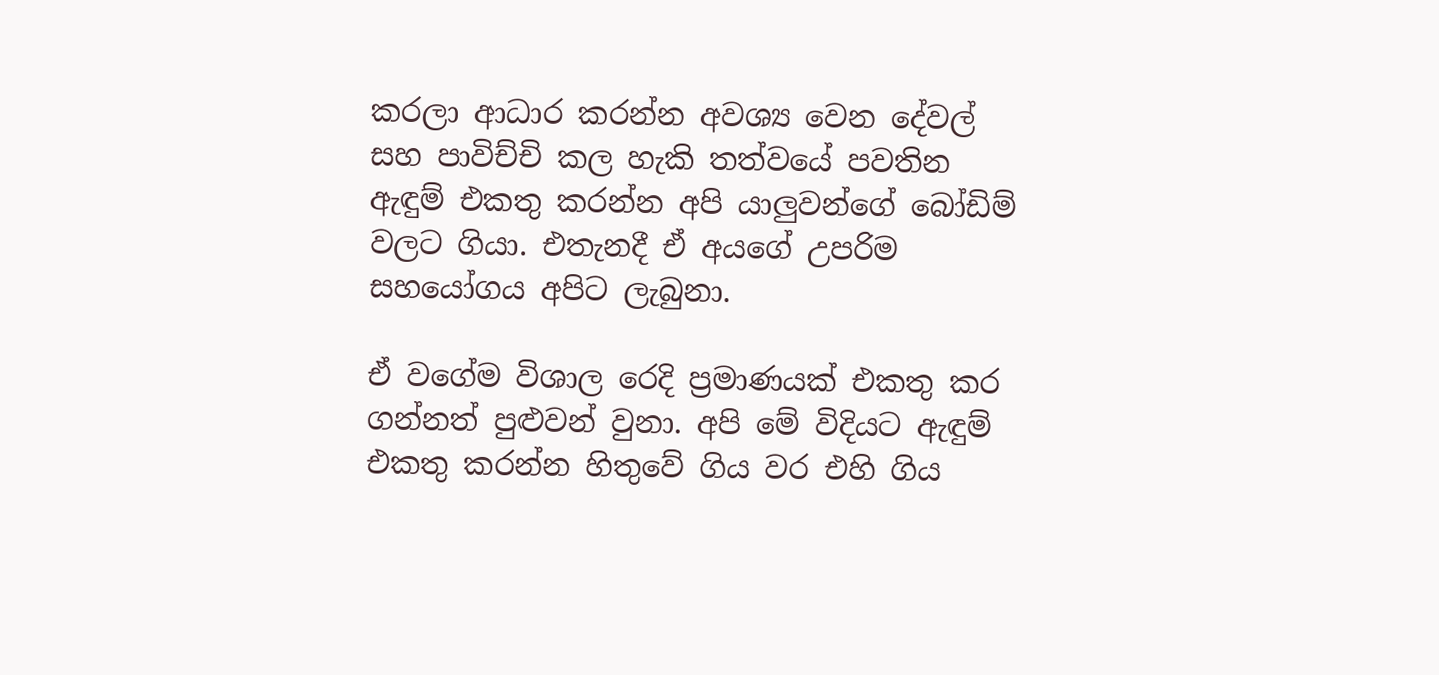කරලා ආධාර කරන්න අවශ්‍ය වෙන දේවල් සහ පාවිච්චි කල හැකි තත්වයේ පවතින ඇඳුම් එකතු කරන්න අපි යාලුවන්ගේ බෝඩිම් වලට ගියා. එතැනදී ඒ අයගේ උපරිම සහයෝගය අපිට ලැබුනා.

ඒ වගේම විශාල රෙදි ප්‍රමාණයක් එකතු කර ගන්නත් පුළුවන් වුනා. අපි මේ විදියට ඇඳුම් එකතු කරන්න හිතුවේ ගිය වර එහි ගිය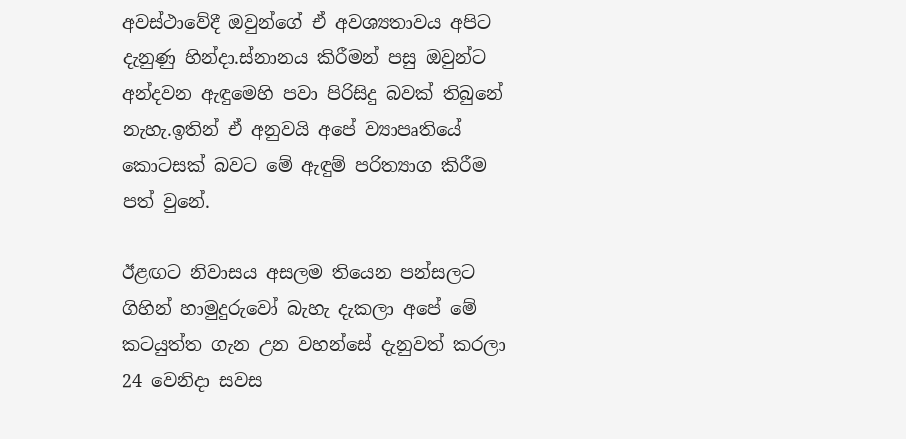අවස්ථාවේදී ඔවුන්ගේ ඒ අවශ්‍යතාවය අපිට දැනුණු හින්දා.ස්නානය කිරීමන් පසු ඔවුන්ට අන්දවන ඇඳුමෙහි පවා පිරිසිදු බවක් තිබුනේ නැහැ.ඉතින් ඒ අනුවයි අපේ ව්‍යාපෘතියේ කොටසක් බවට මේ ඇඳුම් පරිත්‍යාග කිරීම පත් වුනේ.

ඊළඟට නිවාසය අසලම තියෙන පන්සලට ගිහින් හාමුදුරුවෝ බැහැ දැකලා අපේ මේ කටයුත්ත ගැන උන වහන්සේ දැනුවත් කරලා 24 වෙනිදා සවස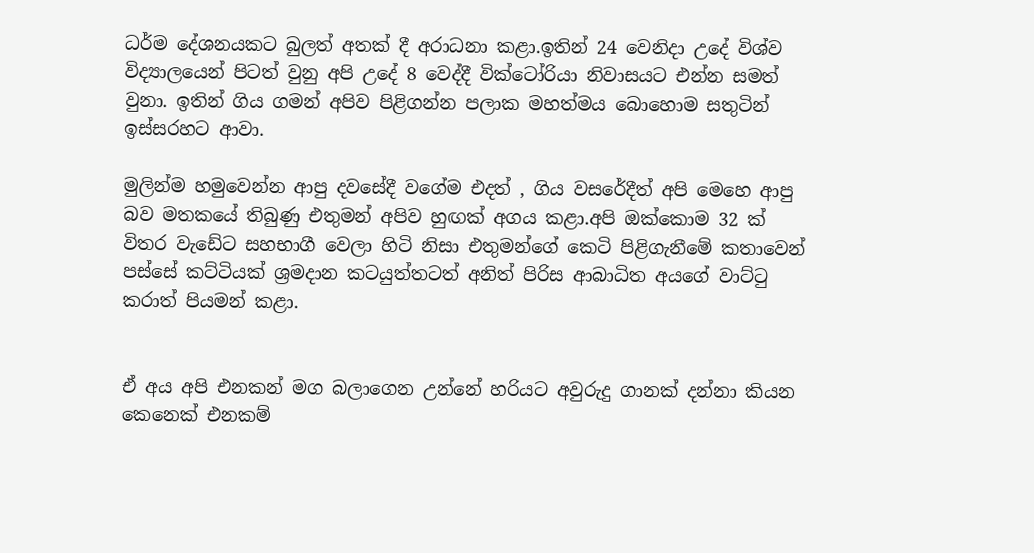ධර්ම දේශනයකට බුලත් අතක් දී අරාධනා කළා.ඉතින් 24 වෙනිදා උදේ විශ්ව විද්‍යාලයෙන් පිටත් වුනු අපි උදේ 8 වෙද්දී වික්ටෝරියා නිවාසයට එන්න සමත් වුනා. ඉතින් ගිය ගමන් අපිව පිළිගන්න පලාක මහත්මය බොහොම සතුටින් ඉස්සරහට ආවා.

මුලින්ම හමුවෙන්න ආපු දවසේදී වගේම එදත් , ගිය වසරේදීත් අපි මෙහෙ ආපු බව මතකයේ තිබුණු එතුමන් අපිව හුඟක් අගය කළා.අපි ඔක්කොම 32 ක් විතර වැඩේට සහභාගී වෙලා හිටි නිසා එතුමන්ගේ කෙටි පිළිගැනීමේ කතාවෙන් පස්සේ කට්ටියක් ශ්‍රමදාන කටයුත්තටත් අනිත් පිරිස ආබාධිත අයගේ වාට්ටු කරාත් පියමන් කළා.


ඒ අය අපි එනකන් මග බලාගෙන උන්නේ හරියට අවුරුදු ගානක් දන්නා කියන කෙනෙක් එනකම්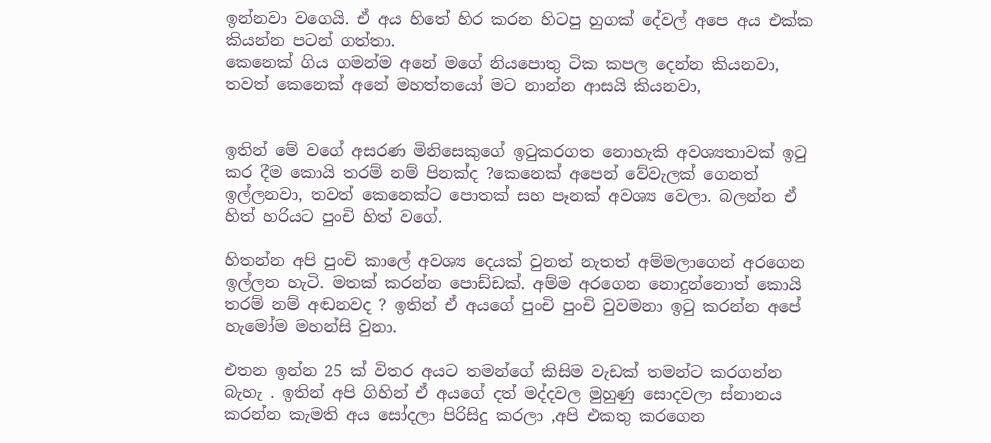ඉන්නවා වගෙයි. ඒ අය හිතේ හිර කරන හිටපු හුගක් දේවල් අපෙ අය එක්ක කියන්න පටන් ගත්තා.
කෙනෙක් ගිය ගමන්ම අනේ මගේ නියපොතු ටික කපල දෙන්න කියනවා, තවත් කෙනෙක් අනේ මහත්තයෝ මට නාන්න ආසයි කියනවා,


ඉතින් මේ වගේ අසරණ මිනිසෙකුගේ ඉටුකරගත නොහැකි අවශ්‍යතාවක් ඉටු කර දීම කොයි තරම් නම් පිනක්ද ?කෙනෙක් අපෙන් වේවැලක් ගෙනත් ඉල්ලනවා, තවත් කෙනෙක්ට පොතක් සහ පෑනක් අවශ්‍ය වෙලා. බලන්න ඒ හිත් හරියට පුංචි හිත් වගේ.

හිතන්න අපි පුංචි කාලේ අවශ්‍ය දෙයක් වුනත් නැතත් අම්මලාගෙන් අරගෙන ඉල්ලන හැටි. මතක් කරන්න පොඩ්ඩක්. අම්ම අරගෙන නොදුන්නොත් කොයි තරම් නම් අඬනවද ? ඉතින් ඒ අයගේ පුංචි පුංචි වුවමනා ඉටු කරන්න අපේ හැමෝම මහන්සි වුනා.

එතන ඉන්න 25 ක් විතර අයට තමන්ගේ කිසිම වැඩක් තමන්ට කරගන්න බැහැ . ඉතින් අපි ගිහින් ඒ අයගේ දත් මද්දවල මුහුණු සොදවලා ස්නානය කරන්න කැමති අය සෝදලා පිරිසිදු කරලා ,අපි එකතු කරගෙන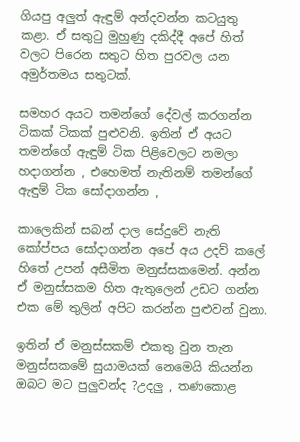ගියපු අලුත් ඇඳුම් අන්දවන්න කටයුතු කළා. ඒ සතුටු මුහුණු දකිද්දී අපේ හිත් වලට පිරෙන සතුට හිත පුරවල යන අමුර්තමය සතුටක්.

සමහර අයට තමන්ගේ දේවල් කරගන්න ටිකක් ටිකක් පුළුවනි. ඉතින් ඒ අයට තමන්ගේ ඇඳුම් ටික පිළිවෙලට නමලා හදාගන්න , එහෙමත් නැතිනම් තමන්ගේ ඇඳුම් ටික සෝදාගන්න ,

කාලෙකින් සබන් දාල සේදුවේ නැති කෝප්පය සෝදාගන්න අපේ අය උදව්‍ කලේ හිතේ උපන් අසීමිත මනුස්සකමෙන්. අන්න ඒ මනුස්සකම හිත ඇතුලෙන් උඩට ගන්න එක මේ තුලින් අපිට කරන්න පුළුවන් වුනා.

ඉතින් ඒ මනුස්සකම් එකතු වුන තැන මනුස්සකමේ සුයාමයක්‌ නෙමෙයි කියන්න ඔබට මට පුලුවන්ද ?උදලු , තණකොළ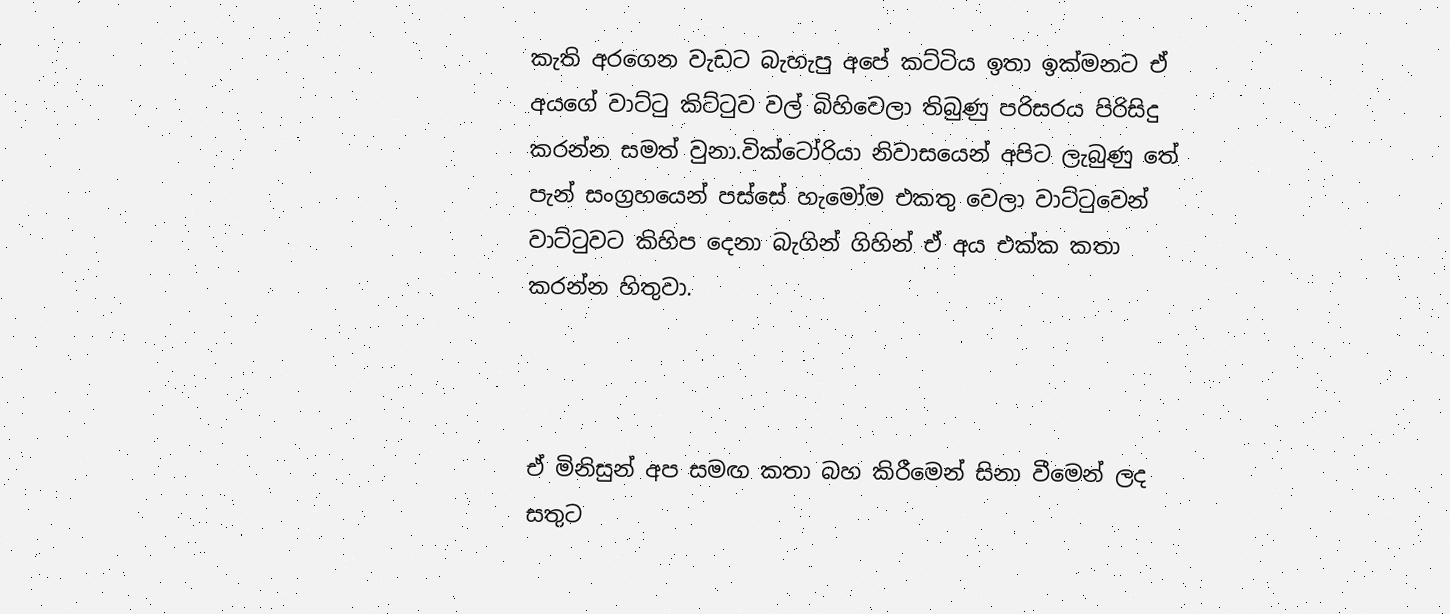කැති අරගෙන වැඩට බැහැපු අපේ කට්ටිය ඉතා ඉක්මනට ඒ අයගේ වාට්ටු කිට්ටුව වල් බිහිවෙලා තිබුණු පරිසරය පිරිසිදු කරන්න සමත් වුනා.වික්ටෝරියා නිවාසයෙන් අපිට ලැබුණු තේ පැන් සංග්‍රහයෙන් පස්සේ හැමෝම එකතු වෙලා වාට්ටුවෙන් වාට්ටුවට කිහිප දෙනා බැගින් ගිහින් ඒ අය එක්ක කතා කරන්න හිතුවා.



ඒ මිනිසුන් අප සමඟ කතා බහ කිරීමෙන් සිනා වීමෙන් ලද සතුට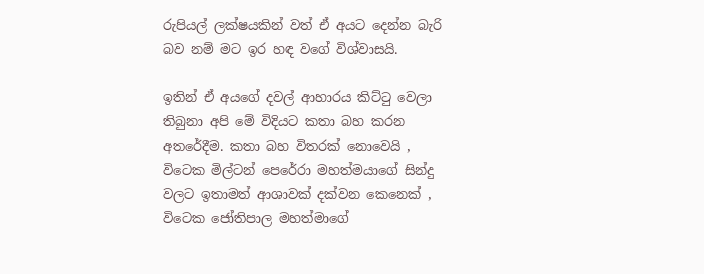රුපියල් ලක්ෂයකින් වත් ඒ අයට දෙන්න බැරි බව නම් මට ඉර හඳ වගේ විශ්වාසයි.

ඉතින් ඒ අයගේ දවල් ආහාරය කිට්ටු වෙලා තිබුනා අපි මේ විදියට කතා බහ කරන අතරේදීම. කතා බහ විතරක් නොවෙයි , විටෙක මිල්ටන් පෙරේරා මහත්මයාගේ සින්දු වලට ඉතාමත් ආශාවක් දක්වන කෙනෙක් , විටෙක ජෝතිපාල මහත්මාගේ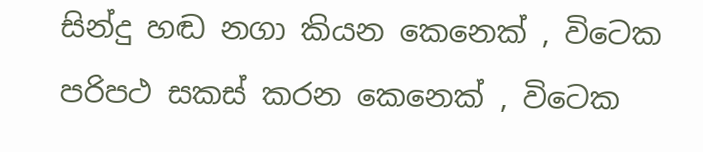සින්දු හඬ නගා කියන කෙනෙක් , විටෙක පරිපථ සකස් කරන කෙනෙක් , විටෙක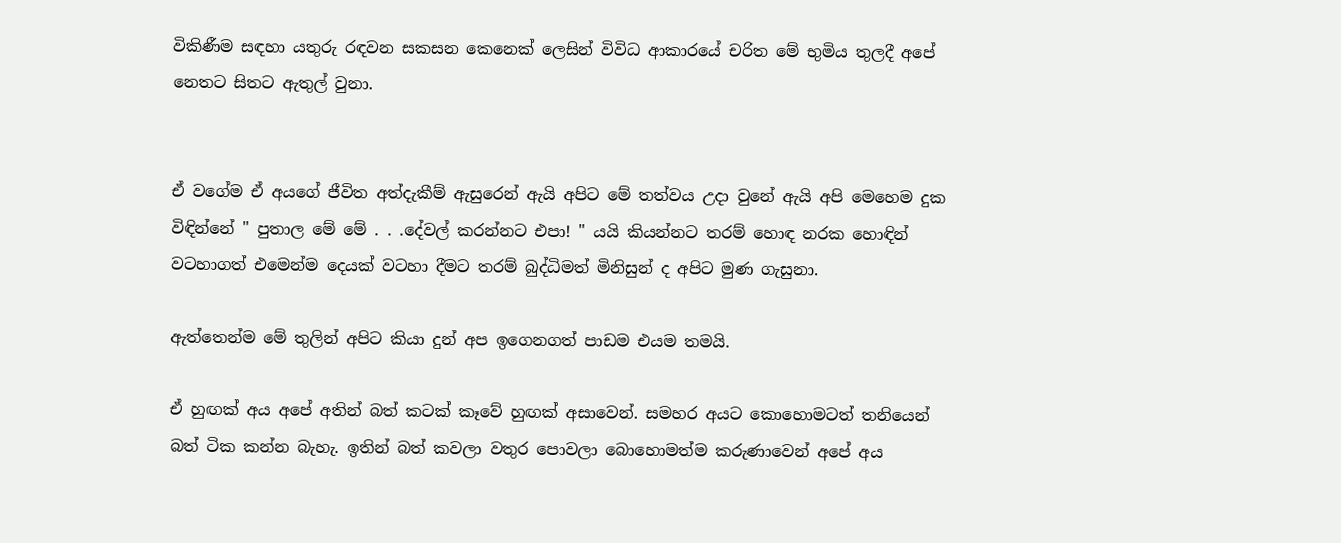විකිණීම සඳහා යතුරු රඳවන සකසන කෙනෙක් ලෙසින් විවිධ ආකාරයේ චරිත මේ භුමිය තුලදී අපේ නෙතට සිතට ඇතුල් වුනා.


ඒ වගේම ඒ අයගේ ජීවිත අත්දැකීම් ඇසුරෙන් ඇයි අපිට මේ තත්වය උදා වුනේ ඇයි අපි මෙහෙම දුක විඳින්නේ " පුතාල මේ මේ . . .දේවල් කරන්නට එපා! " යයි කියන්නට තරම් හොඳ නරක හොඳින් වටහාගත් එමෙන්ම දෙයක් වටහා දීමට තරම් බුද්ධිමත් මිනිසුන් ද අපිට මුණ ගැසුනා.

ඇත්තෙන්ම මේ තුලින් අපිට කියා දුන් අප ඉගෙනගත් පාඩම එයම තමයි.

ඒ හුඟක් අය අපේ අතින් බත් කටක් කෑවේ හුඟක් අසාවෙන්. සමහර අයට කොහොමටත් තනියෙන් බත් ටික කන්න බැහැ. ඉතින් බත් කවලා වතුර පොවලා බොහොමත්ම කරුණාවෙන් අපේ අය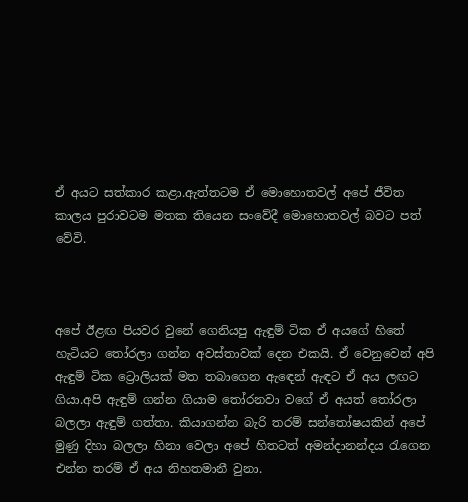ඒ අයට සත්කාර කළා.ඇත්තටම ඒ මොහොතවල් අපේ ජීවිත කාලය පුරාවටම මතක තියෙන සංවේදී මොහොතවල් බවට පත් වේවි.



අපේ ඊළඟ පියවර වුනේ ගෙනියපු ඇඳුම් ටික ඒ අයගේ හිතේ හැටියට තෝරලා ගන්න අවස්තාවක් දෙන එකයි. ඒ වෙනුවෙන් අපි ඇඳුම් ටික ට්‍රොලියක් මත තබාගෙන ඇඳෙන් ඇඳට ඒ අය ලඟට ගියා.අපි ඇඳුම් ගන්න ගියාම තෝරනවා වගේ ඒ අයත් තෝරලා බලලා ඇඳුම් ගත්තා. කියාගන්න බැරි තරම් සන්තෝෂයකින් අපේ මුණු දිහා බලලා හිනා වෙලා අපේ හිතටත් අමන්දානන්දය රැගෙන එන්න තරම් ඒ අය නිහතමානී වුනා.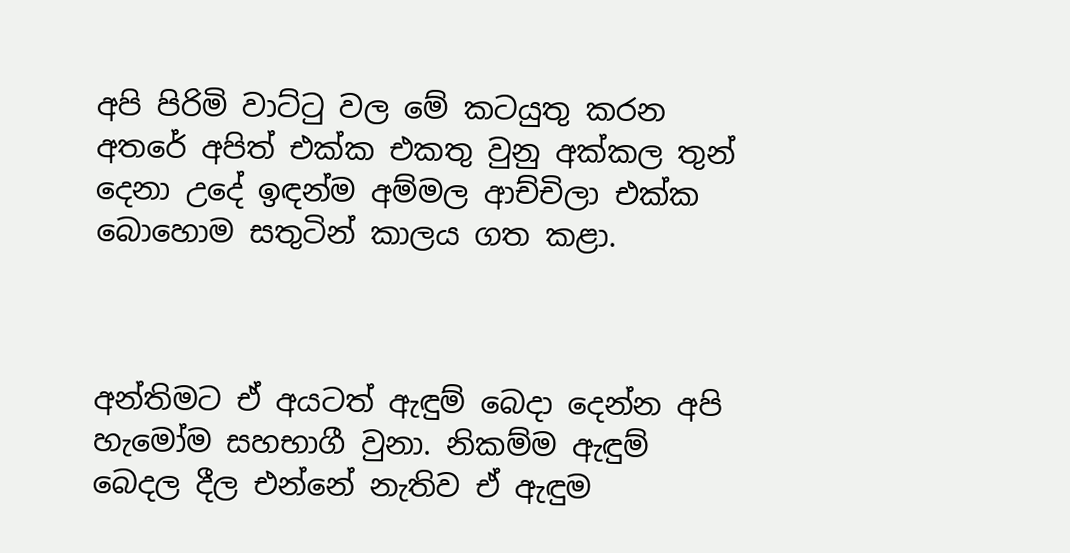අපි පිරිමි වාට්ටු වල මේ කටයුතු කරන අතරේ අපිත් එක්ක එකතු වුනු අක්කල තුන් දෙනා උදේ ඉඳන්ම අම්මල ආච්චිලා එක්ක බොහොම සතුටින් කාලය ගත කළා.



අන්තිමට ඒ අයටත් ඇඳුම් බෙදා දෙන්න අපි හැමෝම සහභාගී වුනා. නිකම්ම ඇඳුම් බෙදල දීල එන්නේ නැතිව ඒ ඇඳුම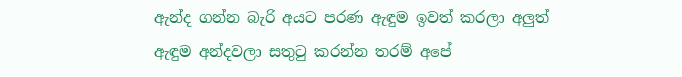ඇන්ද ගන්න බැරි අයට පරණ ඇඳුම ඉවත් කරලා අලුත් ඇඳුම අන්දවලා සතුටු කරන්න තරම් අපේ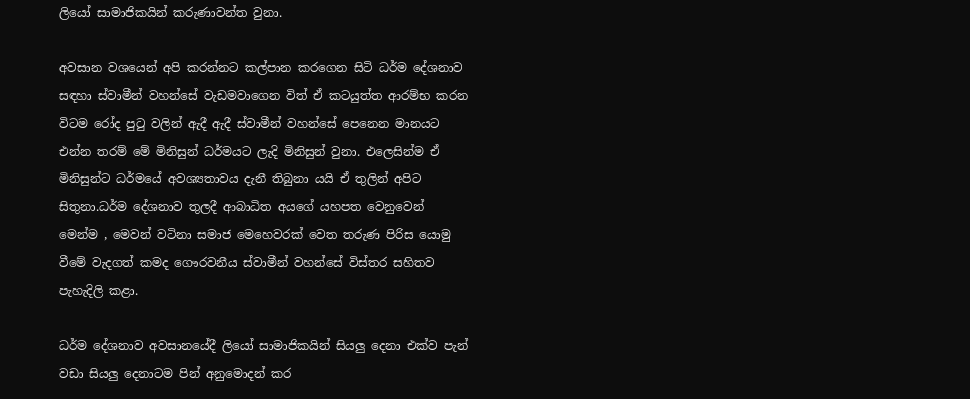ලියෝ සාමාජිකයින් කරුණාවන්ත වුනා.

අවසාන වශයෙන් අපි කරන්නට කල්පාන කරගෙන සිටි ධර්ම දේශනාව සඳහා ස්වාමීන් වහන්සේ වැඩමවාගෙන විත් ඒ කටයුත්ත ආරම්භ කරන විටම රෝද පුටු වලින් ඇදී ඇදී ස්වාමීන් වහන්සේ පෙනෙන මානයට එන්න තරම් මේ මිනිසුන් ධර්මයට ලැදි මිනිසුන් වුනා. එලෙසින්ම ඒ මිනිසුන්ට ධර්මයේ අවශ්‍යතාවය දැනී තිබුනා යයි ඒ තුලින් අපිට සිතුනා.ධර්ම දේශනාව තුලදී ආබාධිත අයගේ යහපත වෙනුවෙන් මෙන්ම , මෙවන් වටිනා සමාජ මෙහෙවරක් වෙත තරුණ පිරිස යොමු වීමේ වැදගත් කමද ගෞරවනීය ස්වාමීන් වහන්සේ විස්තර සහිතව පැහැදිලි කළා.

ධර්ම දේශනාව අවසානයේදී ලියෝ සාමාජිකයින් සියලු දෙනා එක්ව පැන් වඩා සියලු දෙනාටම පින් අනුමොදන් කර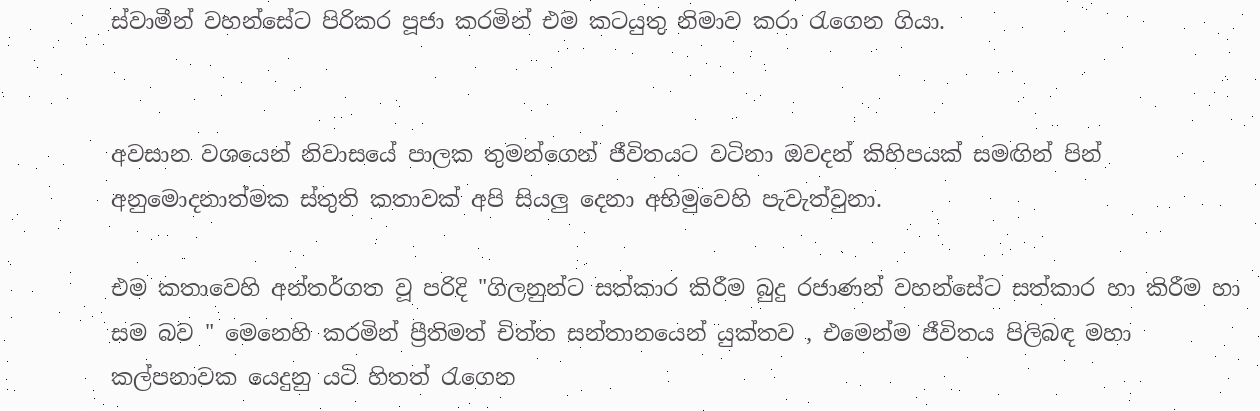ස්වාමීන් වහන්සේට පිරිකර පූජා කරමින් එම කටයුතු නිමාව කරා රැගෙන ගියා.


අවසාන වශයෙන් නිවාසයේ පාලක තුමන්ගෙන් ජීවිතයට වටිනා ඔවදන් කිහිපයක් සමඟින් පින් අනුමොදනාත්මක ස්තුති කතාවක් අපි සියලු දෙනා අභිමුවෙහි පැවැත්වුනා.

එම කතාවෙහි අන්තර්ගත වූ පරිදි "ගිලනුන්ට සත්කාර කිරීම බුදු රජාණන් වහන්සේට සත්කාර හා කිරීම හා සම බව " මෙනෙහි කරමින් ප්‍රීතිමත් චිත්ත සන්තානයෙන් යුක්තව , එමෙන්ම ජීවිතය පිලිබඳ මහා කල්පනාවක යෙදුනු යටි හිතත් රැගෙන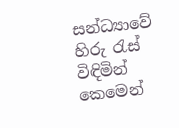සන්ධ්‍යාවේ හිරු රැස් විඳිමින් කෙමෙන්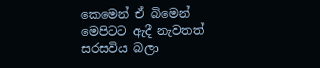කෙමෙන් ඒ බිමෙන් මෙපිටට ඇදී නැවතත් සරසවිය බලා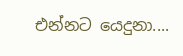එන්නට යෙදුනා....